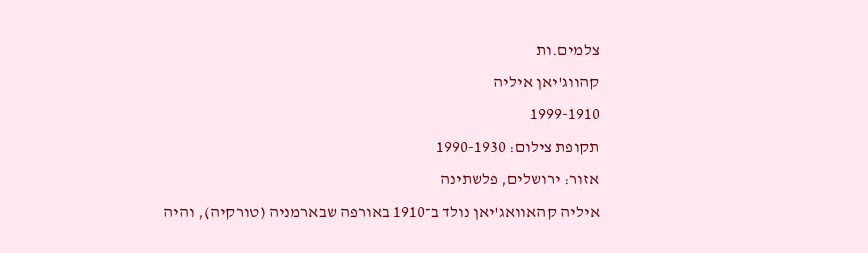צלמים.ות
קהווג'יאן איליה
1999-1910
תקופת צילום: 1990-1930
אזור: ירושלים, פלשתינה
איליה קהאוואג'יאן נולד ב־1910 באורפה שבארמניה (טורקיה), והיה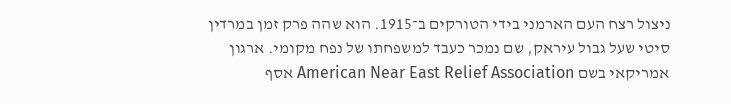ניצול רצח העם הארמני בידי הטורקים ב־1915. הוא שהה פרק זמן במרדין סיטי שעל גבול עיראק, שם נמכר כעבד למשפחתו של נפח מקומי. ארגון אמריקאי בשם American Near East Relief Association אסף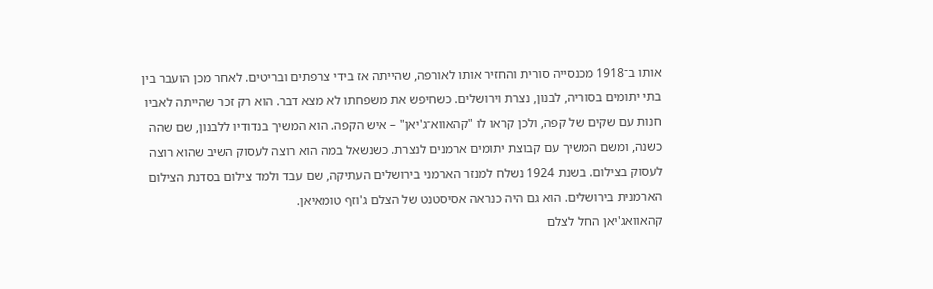אותו ב־1918 מכנסייה סורית והחזיר אותו לאורפה, שהייתה אז בידי צרפתים ובריטים. לאחר מכן הועבר בין בתי יתומים בסוריה, לבנון, נצרת וירושלים. כשחיפש את משפחתו לא מצא דבר. הוא רק זכר שהייתה לאביו חנות עם שקים של קפה, ולכן קראו לו "קהאווא־ג'יאן" – איש הקפה. הוא המשיך בנדודיו ללבנון, שם שהה כשנה, ומשם המשיך עם קבוצת יתומים ארמנים לנצרת. כשנשאל במה הוא רוצה לעסוק השיב שהוא רוצה לעסוק בצילום. בשנת 1924 נשלח למנזר הארמני בירושלים העתיקה, שם עבד ולמד צילום בסדנת הצילום הארמנית בירושלים. הוא גם היה כנראה אסיסטנט של הצלם ג'וזף טומאיאן.
קהאוואג'יאן החל לצלם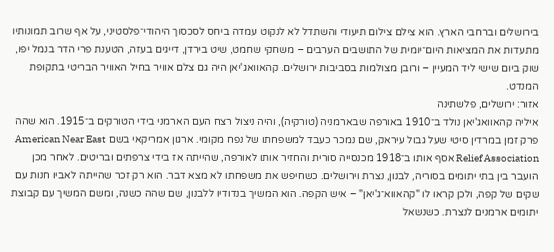בירושלים וברחבי הארץ. הוא צילם צילום תיעודי והשתדל לא לנקוט עמדה ביחס לסכסוך היהודי־פלסטיני, על אף שרוב תמונותיו מתעדות את המציאות היום־יומית של התושבים הערבים – משחקי שחמט, שיט בירדן, דייגים בעזה, הטענת פרי הדר בנמל יפו, שוק ביום שישי ליד המעיין – ורובן מצולמות בסביבות ירושלים. קהאוואג'יאן היה גם צלם אוויר בחיל האוויר הבריטי בתקופת המנדט.
אזור: ירושלים, פלשתינה
איליה קהאוואג'יאן נולד ב־1910 באורפה שבארמניה (טורקיה), והיה ניצול רצח העם הארמני בידי הטורקים ב־1915. הוא שהה פרק זמן במרדין סיטי שעל גבול עיראק, שם נמכר כעבד למשפחתו של נפח מקומי. ארגון אמריקאי בשם American Near East Relief Association אסף אותו ב־1918 מכנסייה סורית והחזיר אותו לאורפה, שהייתה אז בידי צרפתים ובריטים. לאחר מכן הועבר בין בתי יתומים בסוריה, לבנון, נצרת וירושלים. כשחיפש את משפחתו לא מצא דבר. הוא רק זכר שהייתה לאביו חנות עם שקים של קפה, ולכן קראו לו "קהאווא־ג'יאן" – איש הקפה. הוא המשיך בנדודיו ללבנון, שם שהה כשנה, ומשם המשיך עם קבוצת יתומים ארמנים לנצרת. כשנשאל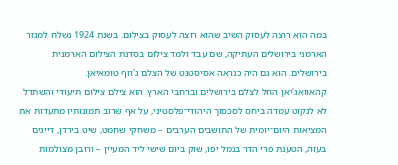במה הוא רוצה לעסוק השיב שהוא רוצה לעסוק בצילום. בשנת 1924 נשלח למנזר הארמני בירושלים העתיקה, שם עבד ולמד צילום בסדנת הצילום הארמנית בירושלים. הוא גם היה כנראה אסיסטנט של הצלם ג'וזף טומאיאן.
קהאוואג'יאן החל לצלם בירושלים וברחבי הארץ. הוא צילם צילום תיעודי והשתדל לא לנקוט עמדה ביחס לסכסוך היהודי־פלסטיני, על אף שרוב תמונותיו מתעדות את המציאות היום־יומית של התושבים הערבים – משחקי שחמט, שיט בירדן, דייגים בעזה, הטענת פרי הדר בנמל יפו, שוק ביום שישי ליד המעיין – ורובן מצולמות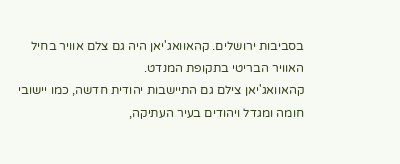בסביבות ירושלים. קהאוואג'יאן היה גם צלם אוויר בחיל האוויר הבריטי בתקופת המנדט.
קהאוואג'יאן צילם גם התיישבות יהודית חדשה, כמו יישובי חומה ומגדל ויהודים בעיר העתיקה,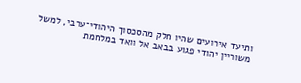ותיעד אירועים שהיו חלק מהסכסוך היהודי־ערבי, למשל משוריין יהודי פגוע בבאב אל וואד במלחמת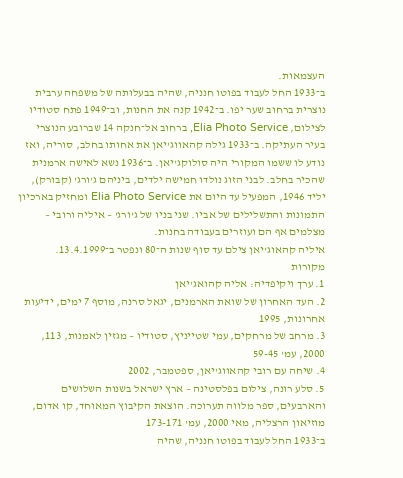העצמאות.
ב־1933 החל לעבוד בפוטו חנניה, שהיה בבעלותה של משפחה ערבית נוצרית ברחוב שער יפו. ב־1942 קנה את החנות, וב־1949 פתח סטודיו לצילום, Elia Photo Service, ברחוב אל־חנקה 14 שברובע הנוצרי בעיר העתיקה. ב־1933 גילה קהאווג'יאן את אחותו בחלב, סוריה, ואז נודע לו ששמו המקורי היה סולוקג'יאן. ב־1936 נשא לאישה ארמנית שהכיר בחלב. לבני הזוג נולדו חמישה ילדים, ביניהם ג'ורג' (קבורק), יליד 1946, המפעיל עד היום את Elia Photo Service ומחזיק בארכיון התמונות והתשלילים של אביו. שני בניו של ג'ורג' – איליה ורובי – מצלמים אף הם ועוזרים בעבודה בחנות.
איליה קהאוג'יאן צילם עד סוף שנות ה־80 ונפטר ב־13.4.1999.
מקורות
1. ערך ויקיפדיה: אליה קהואג'יאן
2. העד האחרון של שואת הארמנים, יגאל סרנה, מוסף 7 ימים, ידיעות אחרונות, 1995
3. מרחב של מרחקים, עמי שטייניץ, סטודיו – מגזין לאמנות, 113, 2000, עמ' 59-45
4. שיחה עם רובי קהאווג'יאן, ספטמבר, 2002
5. סלע רונה, צילום בפלסטינה – ארץ ישראל בשנות השלושים והארבעים, ספר מלווה תערוכה. הוצאת הקיבוץ המאוחד, קו אדום, מוזיאון הרצליה, מאי 2000, עמ' 173-171
ב־1933 החל לעבוד בפוטו חנניה, שהיה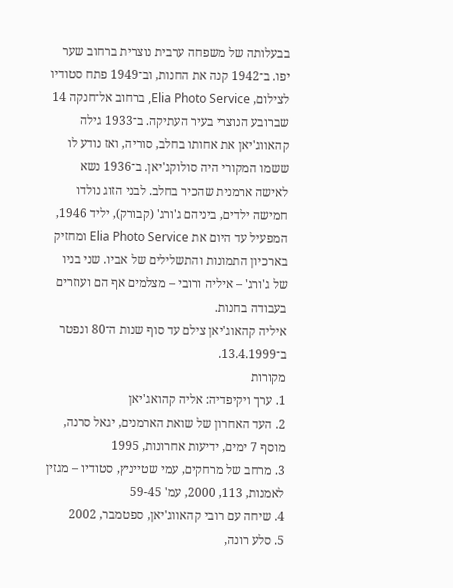בבעלותה של משפחה ערבית נוצרית ברחוב שער יפו. ב־1942 קנה את החנות, וב־1949 פתח סטודיו לצילום, Elia Photo Service, ברחוב אל־חנקה 14 שברובע הנוצרי בעיר העתיקה. ב־1933 גילה קהאווג'יאן את אחותו בחלב, סוריה, ואז נודע לו ששמו המקורי היה סולוקג'יאן. ב־1936 נשא לאישה ארמנית שהכיר בחלב. לבני הזוג נולדו חמישה ילדים, ביניהם ג'ורג' (קבורק), יליד 1946, המפעיל עד היום את Elia Photo Service ומחזיק בארכיון התמונות והתשלילים של אביו. שני בניו של ג'ורג' – איליה ורובי – מצלמים אף הם ועוזרים בעבודה בחנות.
איליה קהאוג'יאן צילם עד סוף שנות ה־80 ונפטר ב־13.4.1999.
מקורות
1. ערך ויקיפדיה: אליה קהואג'יאן
2. העד האחרון של שואת הארמנים, יגאל סרנה, מוסף 7 ימים, ידיעות אחרונות, 1995
3. מרחב של מרחקים, עמי שטייניץ, סטודיו – מגזין לאמנות, 113, 2000, עמ' 59-45
4. שיחה עם רובי קהאווג'יאן, ספטמבר, 2002
5. סלע רונה,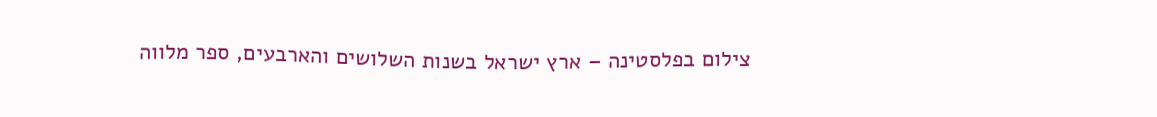צילום בפלסטינה – ארץ ישראל בשנות השלושים והארבעים, ספר מלווה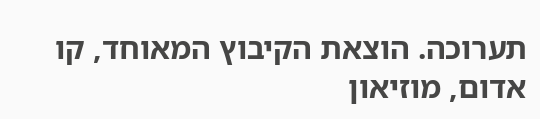תערוכה. הוצאת הקיבוץ המאוחד, קו אדום, מוזיאון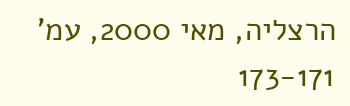הרצליה, מאי 2000, עמ' 173-171